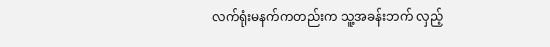လက်ရုံးမနက်ကတည်းက သူ့အခန်းဘက် လှည့်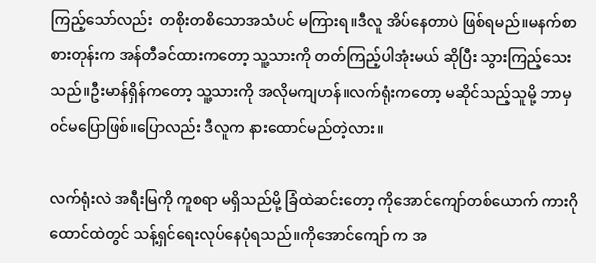ကြည့်သော်လည်း  တစိုးတစိသောအသံပင် မကြားရ။ဒီလူ အိပ်နေတာပဲ ဖြစ်ရမည်။မနက်စာစားတုန်းက အန်တီခင်ထားကတော့ သူ့သားကို တတ်ကြည့်ပါအုံးမယ် ဆိုပြီး သွားကြည့်သေးသည်။ဦးမာန်ရှိန်ကတော့ သူ့သားကို အလိုမကျဟန်။လက်ရုံးကတော့ မဆိုင်သည့်သူမို့ ဘာမှ၀င်မပြောဖြစ်။ပြောလည်း ဒီလူက နားထောင်မည်တဲ့လား။

လက်ရုံးလဲ အရီးမြကို ကူစရာ မရှိသည်မို့ ခြံထဲဆင်းတော့ ကိုအောင်ကျော်တစ်ယောက် ကားဂိုထောင်ထဲတွင် သန့်ရှင်ရေးလုပ်နေပုံရသည်။ကိုအောင်ကျော် က အ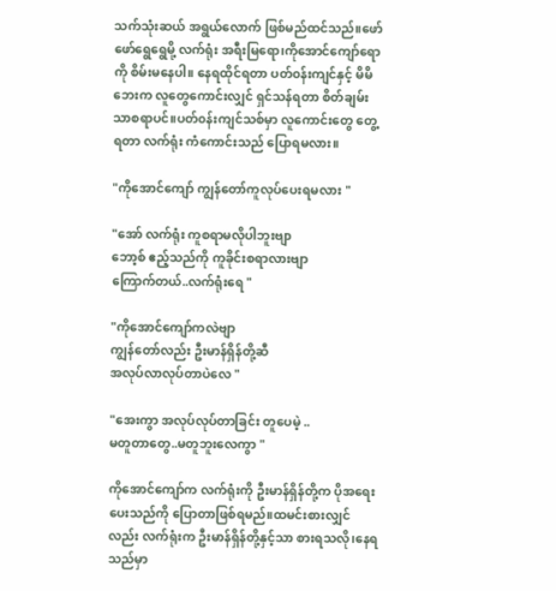သက်သုံးဆယ် အရွယ်လောက် ဖြစ်မည်ထင်သည်။ဖော်ဖော်ရွေရွေမို့ လက်ရုံး အရီးမြရော၊ကိုအောင်ကျော်ရော ကို စိမ်းမနေပါ။ နေရထိုင်ရတာ ပတ်၀န်းကျင်နှင့် မိမိဘေးက လူတွေကောင်းလျှင် ရှင်သန်ရတာ စိတ်ချမ်းသာစရာပင်။ပတ်၀န်းကျင်သစ်မှာ လူကောင်းတွေ တွေ့ရတာ လက်ရုံး ကံကောင်းသည် ပြောရမလား။

"ကိုအောင်ကျော် ကျွန်တော်ကူလုပ်ပေးရမလား "

"အော် လက်ရုံး ကူစရာမလိုပါဘူးဗျာ
ဘော့စ် ဧည့်သည်ကို ကူခိုင်းစရာလားဗျာ
ကြောက်တယ်..လက်ရုံးရေ "

"ကိုအောင်ကျော်ကလဲ‌ဗျာ
ကျွန်တော်လည်း ဦးမာန်ရှိန်တို့ဆီ
အလုပ်လာလုပ်တာပဲလေ "

"အေးကွာ အလုပ်လုပ်တာခြင်း တူပေမဲ့ ..
မတူတာတွေ..မတူဘူးလေကွာ "

ကိုအောင်ကျော်က လက်ရုံးကို ဦးမာန်ရှိန်တို့က ပိုအရေးပေးသည်ကို ပြောတာဖြစ်ရမည်။ထမင်းစားလျှင်လည်း လက်ရုံးက ဦးမာန်ရှိန်တို့နှင့်သာ စားရသလို၊နေရသည်မှာ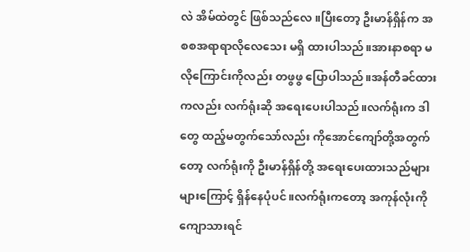လဲ အိမ်ထဲတွင် ဖြစ်သည်လေ။ပြီးတော့ ဦးမာန်ရှိန်က အစစအရာရာလိုလေသေး မရှိ ထားပါသည်။အားနာစရာ မလိုကြောင်းကိုလည်း တဖွဖွ ပြောပါသည်။အန်တီခင်ထားကလည်း လက်ရုံးဆို အရေးပေးပါသည်။လက်ရုံးက ဒါတွေ ထည့်မတွက်သော်လည်း ကိုအောင်ကျော်တို့အတွက်တော့ လက်ရုံးကို ဦးမာန်ရှိန်တို့ အရေးပေးထားသည်များများကြောင့် ရှိန်နေပုံပင်။လက်ရုံးကတော့ အကုန်လုံးကို ကျောသားရင်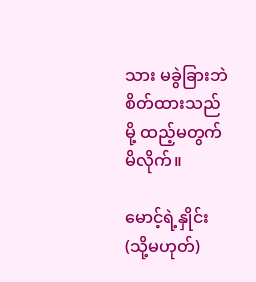သား မခွဲခြားဘဲ စိတ်ထားသည်မို့ ထည့်မတွက်မိလိုက်။

မောင့်ရဲ့နှိုင်း (သို့မဟုတ်)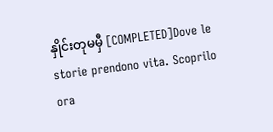နှိုင်းတုမမှီ [COMPLETED]Dove le storie prendono vita. Scoprilo ora